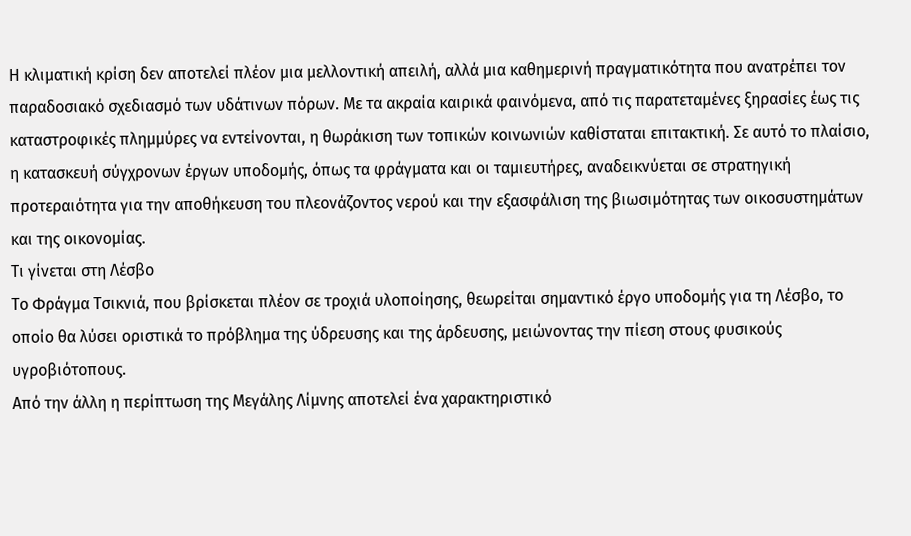Η κλιματική κρίση δεν αποτελεί πλέον μια μελλοντική απειλή, αλλά μια καθημερινή πραγματικότητα που ανατρέπει τον παραδοσιακό σχεδιασμό των υδάτινων πόρων. Με τα ακραία καιρικά φαινόμενα, από τις παρατεταμένες ξηρασίες έως τις καταστροφικές πλημμύρες να εντείνονται, η θωράκιση των τοπικών κοινωνιών καθίσταται επιτακτική. Σε αυτό το πλαίσιο, η κατασκευή σύγχρονων έργων υποδομής, όπως τα φράγματα και οι ταμιευτήρες, αναδεικνύεται σε στρατηγική προτεραιότητα για την αποθήκευση του πλεονάζοντος νερού και την εξασφάλιση της βιωσιμότητας των οικοσυστημάτων και της οικονομίας.
Τι γίνεται στη Λέσβο
Το Φράγμα Τσικνιά, που βρίσκεται πλέον σε τροχιά υλοποίησης, θεωρείται σημαντικό έργο υποδομής για τη Λέσβο, το οποίο θα λύσει οριστικά το πρόβλημα της ύδρευσης και της άρδευσης, μειώνοντας την πίεση στους φυσικούς υγροβιότοπους.
Από την άλλη η περίπτωση της Μεγάλης Λίμνης αποτελεί ένα χαρακτηριστικό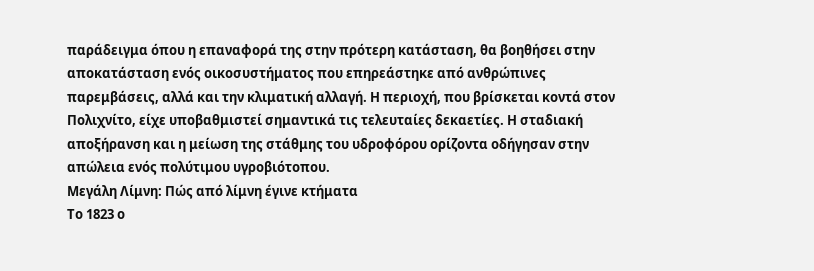παράδειγμα όπου η επαναφορά της στην πρότερη κατάσταση, θα βοηθήσει στην αποκατάσταση ενός οικοσυστήματος που επηρεάστηκε από ανθρώπινες παρεμβάσεις, αλλά και την κλιματική αλλαγή. Η περιοχή, που βρίσκεται κοντά στον Πολιχνίτο, είχε υποβαθμιστεί σημαντικά τις τελευταίες δεκαετίες. Η σταδιακή αποξήρανση και η μείωση της στάθμης του υδροφόρου ορίζοντα οδήγησαν στην απώλεια ενός πολύτιμου υγροβιότοπου.
Μεγάλη Λίμνη: Πώς από λίμνη έγινε κτήματα
Το 1823 ο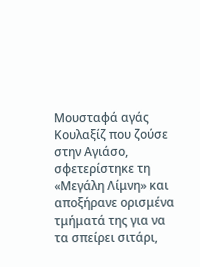Μουσταφά αγάς Κουλαξίζ που ζούσε στην Αγιάσο, σφετερίστηκε τη «Μεγάλη Λίμνη» και αποξήρανε ορισμένα τμήματά της για να τα σπείρει σιτάρι,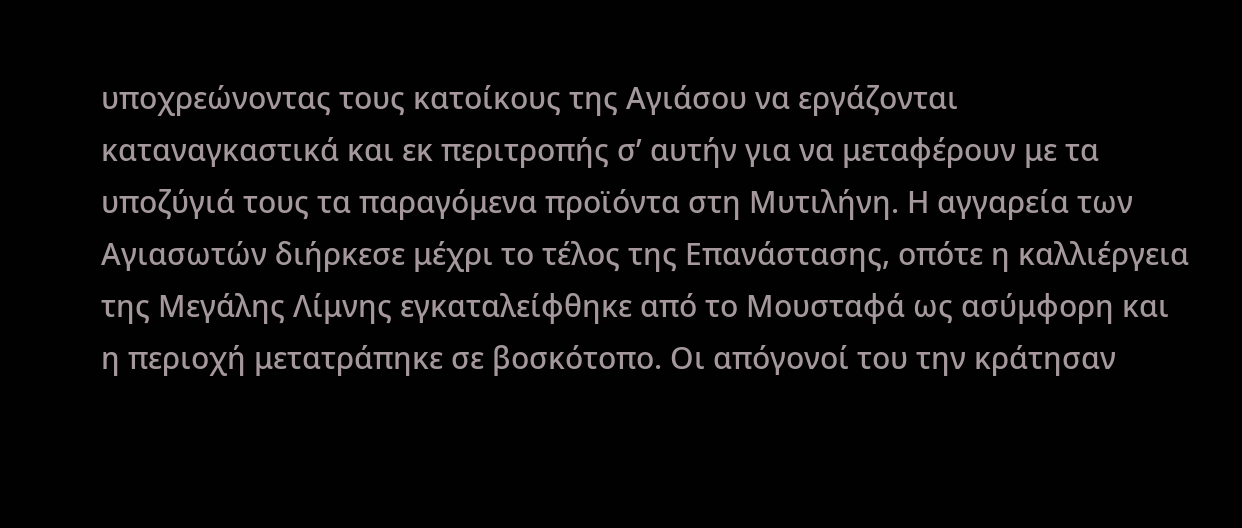υποχρεώνοντας τους κατοίκους της Αγιάσου να εργάζονται καταναγκαστικά και εκ περιτροπής σ’ αυτήν για να μεταφέρουν με τα υποζύγιά τους τα παραγόμενα προϊόντα στη Μυτιλήνη. Η αγγαρεία των Αγιασωτών διήρκεσε μέχρι το τέλος της Επανάστασης, οπότε η καλλιέργεια της Μεγάλης Λίμνης εγκαταλείφθηκε από το Μουσταφά ως ασύμφορη και η περιοχή μετατράπηκε σε βοσκότοπο. Οι απόγονοί του την κράτησαν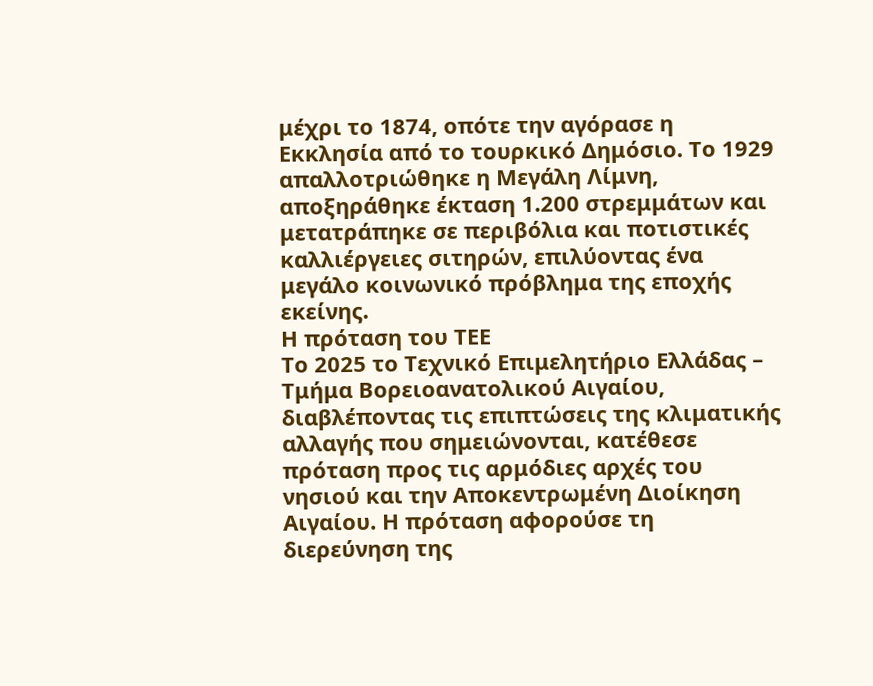μέχρι το 1874, οπότε την αγόρασε η Εκκλησία από το τουρκικό Δημόσιο. Το 1929 απαλλοτριώθηκε η Μεγάλη Λίμνη, αποξηράθηκε έκταση 1.200 στρεμμάτων και μετατράπηκε σε περιβόλια και ποτιστικές καλλιέργειες σιτηρών, επιλύοντας ένα μεγάλο κοινωνικό πρόβλημα της εποχής εκείνης.
Η πρόταση του ΤΕΕ
Το 2025 το Τεχνικό Επιμελητήριο Ελλάδας – Τμήμα Βορειοανατολικού Αιγαίου, διαβλέποντας τις επιπτώσεις της κλιματικής αλλαγής που σημειώνονται, κατέθεσε πρόταση προς τις αρμόδιες αρχές του νησιού και την Αποκεντρωμένη Διοίκηση Αιγαίου. Η πρόταση αφορούσε τη διερεύνηση της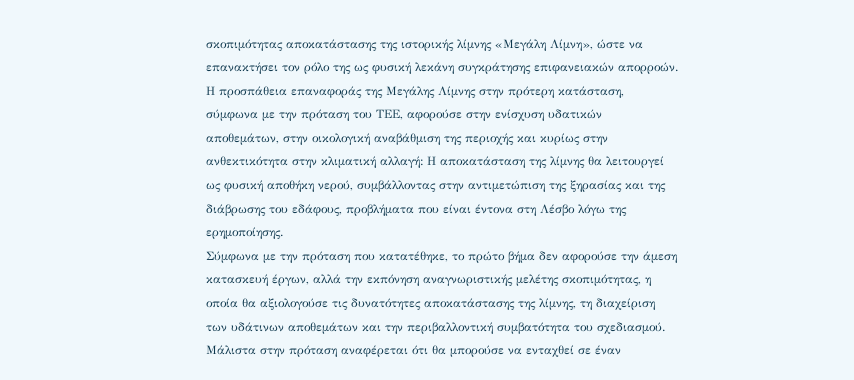σκοπιμότητας αποκατάστασης της ιστορικής λίμνης «Μεγάλη Λίμνη», ώστε να επανακτήσει τον ρόλο της ως φυσική λεκάνη συγκράτησης επιφανειακών απορροών. Η προσπάθεια επαναφοράς της Μεγάλης Λίμνης στην πρότερη κατάσταση, σύμφωνα με την πρόταση του ΤΕΕ, αφορούσε στην ενίσχυση υδατικών αποθεμάτων, στην οικολογική αναβάθμιση της περιοχής και κυρίως στην ανθεκτικότητα στην κλιματική αλλαγή: Η αποκατάσταση της λίμνης θα λειτουργεί ως φυσική αποθήκη νερού, συμβάλλοντας στην αντιμετώπιση της ξηρασίας και της διάβρωσης του εδάφους, προβλήματα που είναι έντονα στη Λέσβο λόγω της ερημοποίησης.
Σύμφωνα με την πρόταση που κατατέθηκε, το πρώτο βήμα δεν αφορούσε την άμεση κατασκευή έργων, αλλά την εκπόνηση αναγνωριστικής μελέτης σκοπιμότητας, η οποία θα αξιολογούσε τις δυνατότητες αποκατάστασης της λίμνης, τη διαχείριση των υδάτινων αποθεμάτων και την περιβαλλοντική συμβατότητα του σχεδιασμού. Μάλιστα στην πρόταση αναφέρεται ότι θα μπορούσε να ενταχθεί σε έναν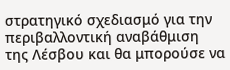στρατηγικό σχεδιασμό για την περιβαλλοντική αναβάθμιση της Λέσβου και θα μπορούσε να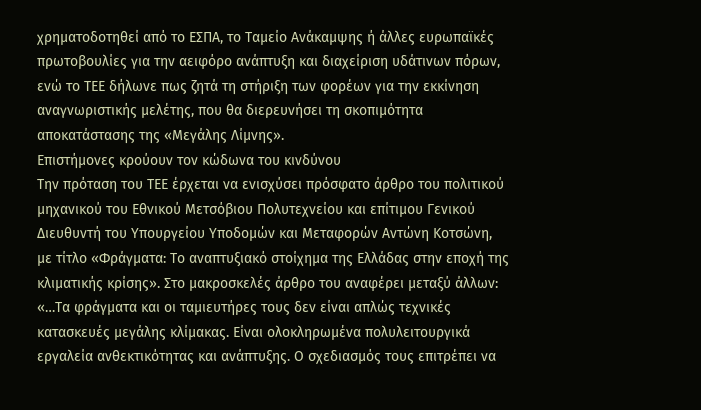χρηματοδοτηθεί από το ΕΣΠΑ, το Ταμείο Ανάκαμψης ή άλλες ευρωπαϊκές πρωτοβουλίες για την αειφόρο ανάπτυξη και διαχείριση υδάτινων πόρων, ενώ το ΤΕΕ δήλωνε πως ζητά τη στήριξη των φορέων για την εκκίνηση αναγνωριστικής μελέτης, που θα διερευνήσει τη σκοπιμότητα αποκατάστασης της «Μεγάλης Λίμνης».
Επιστήμονες κρούουν τον κώδωνα του κινδύνου
Την πρόταση του ΤΕΕ έρχεται να ενισχύσει πρόσφατο άρθρο του πολιτικού μηχανικού του Εθνικού Μετσόβιου Πολυτεχνείου και επίτιμου Γενικού Διευθυντή του Υπουργείου Υποδομών και Μεταφορών Αντώνη Κοτσώνη, με τίτλο «Φράγματα: Το αναπτυξιακό στοίχημα της Ελλάδας στην εποχή της κλιματικής κρίσης». Στο μακροσκελές άρθρο του αναφέρει μεταξύ άλλων: «…Τα φράγματα και οι ταμιευτήρες τους δεν είναι απλώς τεχνικές κατασκευές μεγάλης κλίμακας. Είναι ολοκληρωμένα πολυλειτουργικά εργαλεία ανθεκτικότητας και ανάπτυξης. Ο σχεδιασμός τους επιτρέπει να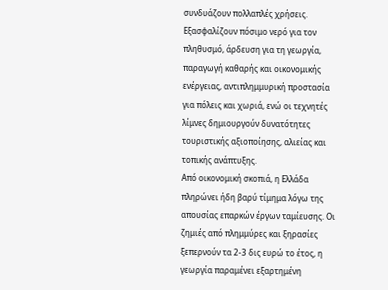συνδυάζουν πολλαπλές χρήσεις. Εξασφαλίζουν πόσιμο νερό για τον πληθυσμό, άρδευση για τη γεωργία, παραγωγή καθαρής και οικονομικής ενέργειας, αντιπλημμυρική προστασία για πόλεις και χωριά, ενώ οι τεχνητές λίμνες δημιουργούν δυνατότητες τουριστικής αξιοποίησης, αλιείας και τοπικής ανάπτυξης.
Από οικονομική σκοπιά, η Ελλάδα πληρώνει ήδη βαρύ τίμημα λόγω της απουσίας επαρκών έργων ταμίευσης. Οι ζημιές από πλημμύρες και ξηρασίες ξεπερνούν τα 2-3 δις ευρώ το έτος, η γεωργία παραμένει εξαρτημένη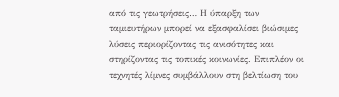από τις γεωτρήσεις… Η ύπαρξη των ταμιευτήρων μπορεί να εξασφαλίσει βιώσιμες λύσεις περιορίζοντας τις ανισότητες και στηρίζοντας τις τοπικές κοινωνίες. Επιπλέον οι τεχνητές λίμνες συμβάλλουν στη βελτίωση του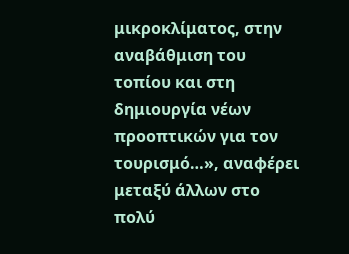μικροκλίματος, στην αναβάθμιση του τοπίου και στη δημιουργία νέων προοπτικών για τον τουρισμό…», αναφέρει μεταξύ άλλων στο πολύ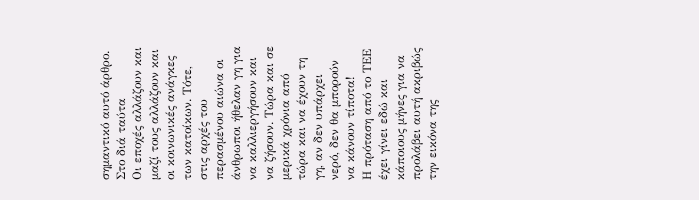σημαντικό αυτό άρθρο.
Στο διά ταύτα
Οι εποχές αλλάζουν και μαζί τους αλλάζουν και οι κοινωνικές ανάγκες των κατοίκων. Τότε, στις αρχές του περασμένου αιώνα οι άνθρωποι ήθελαν γη για να καλλιεργήσουν και να ζήσουν. Τώρα και σε μερικά χρόνια από τώρα και να έχουν τη γη, αν δεν υπάρχει νερό, δεν θα μπορούν να κάνουν τίποτα!
Η πρόταση από το ΤΕΕ έχει γίνει εδώ και κάποιους μήνες για να προλάβει αυτή ακριβώς την εικόνα της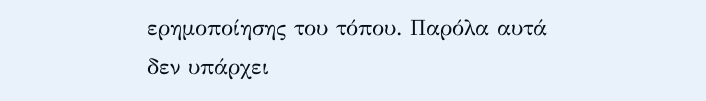ερημοποίησης του τόπου. Παρόλα αυτά δεν υπάρχει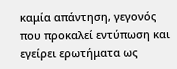καμία απάντηση, γεγονός που προκαλεί εντύπωση και εγείρει ερωτήματα ως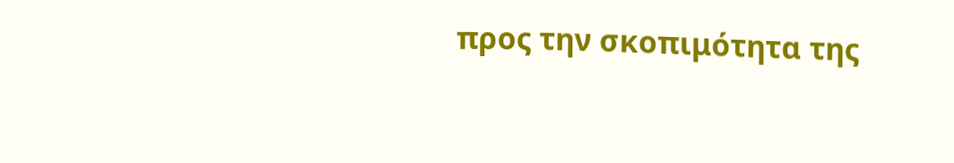προς την σκοπιμότητα της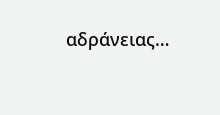αδράνειας…